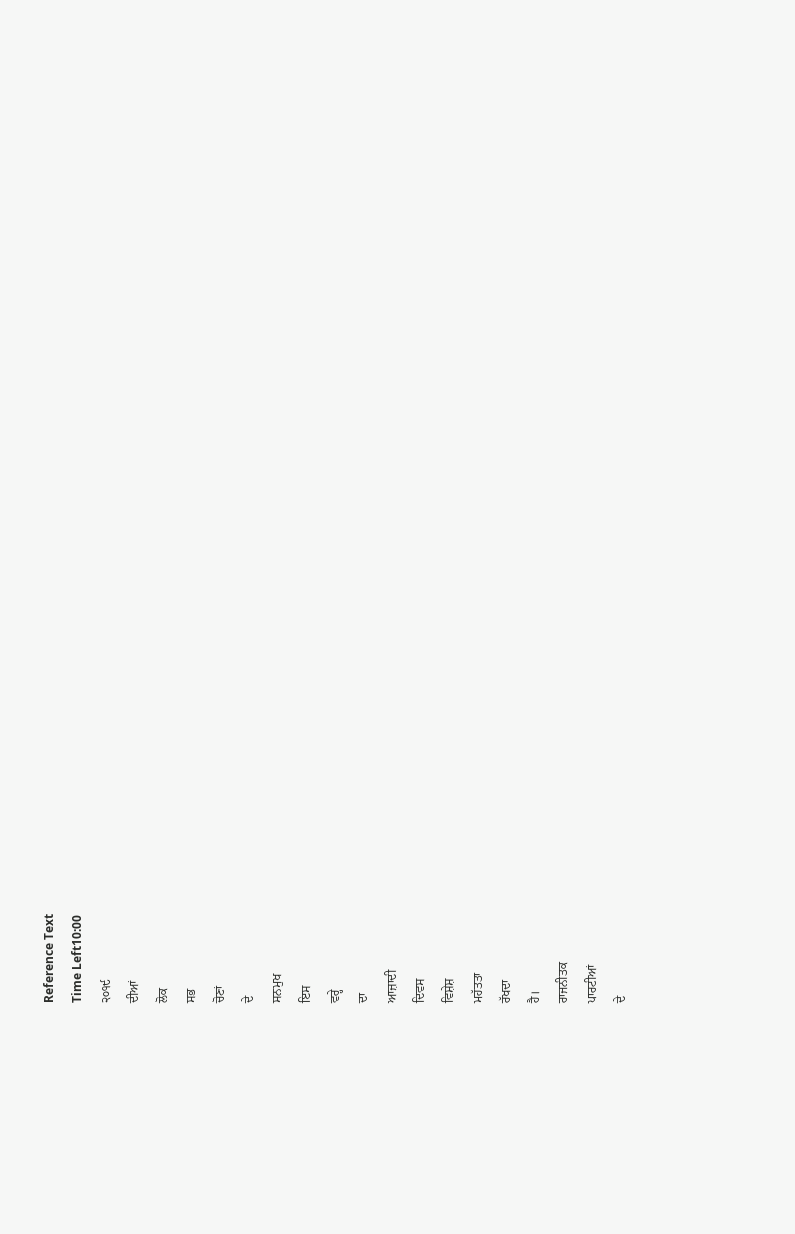Reference Text
Time Left10:00
੨੦੧੯
ਦੀਆਂ
ਲੋਕ
ਸਭ
ਚੋਣਾਂ
ਦੇ
ਸਨਮੁਖ
ਇਸ
ਵਰ੍ਹੇ
ਦਾ
ਆਜ਼ਾਦੀ
ਦਿਵਸ
ਵਿਸ਼ੇਸ਼
ਮਹੱਤਤਾ
ਰੱਖਦਾ
ਹੈ।
ਰਾਜਨੀਤਕ
ਪਾਰਟੀਆਂ
ਦੇ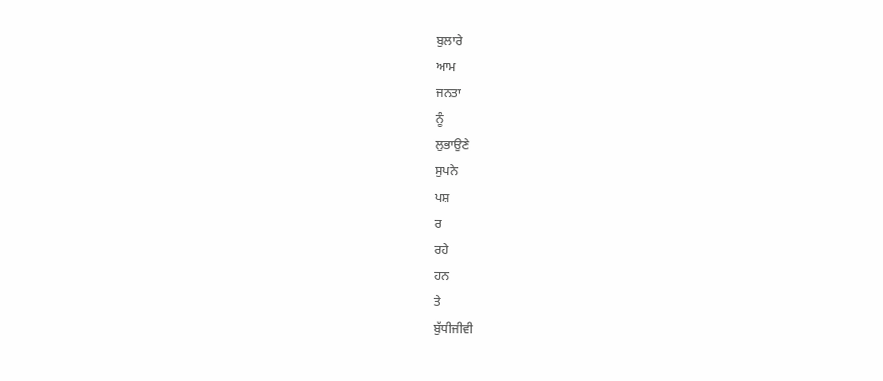ਬੁਲਾਰੇ
ਆਮ
ਜਨਤਾ
ਨੂੰ
ਲੁਭਾਉਣੇ
ਸੁਪਨੇ
ਪਸ਼
ਰ
ਰਹੇ
ਹਨ
ਤੇ
ਬੁੱਧੀਜੀਵੀ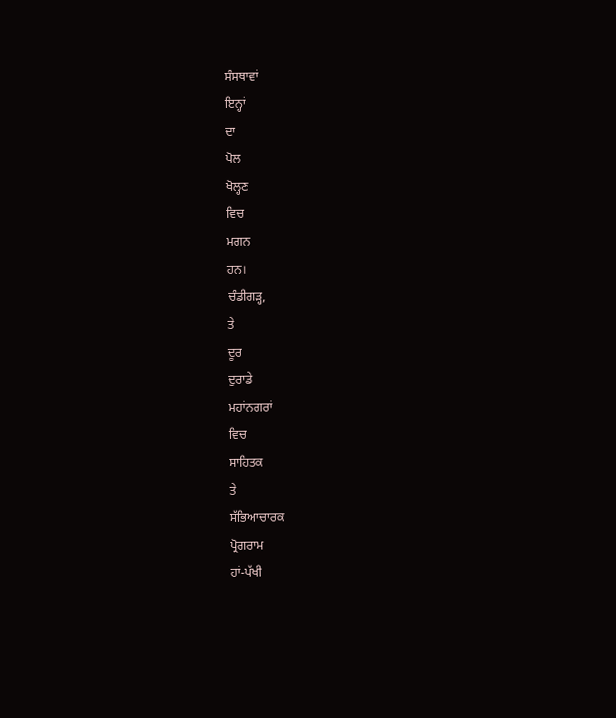ਸੰਸਥਾਵਾਂ
ਇਨ੍ਹਾਂ
ਦਾ
ਪੋਲ
ਖੋਲ੍ਹਣ
ਵਿਚ
ਮਗਨ
ਹਨ।
ਚੰਡੀਗੜ੍ਹ,
ਤੇ
ਦੂਰ
ਦੁਰਾਡੇ
ਮਹਾਂਨਗਰਾਂ
ਵਿਚ
ਸਾਹਿਤਕ
ਤੇ
ਸੱਭਿਆਚਾਰਕ
ਪ੍ਰੋਗਰਾਮ
ਹਾਂ-ਪੱਖੀ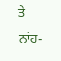ਤੇ
ਨਾਂਹ-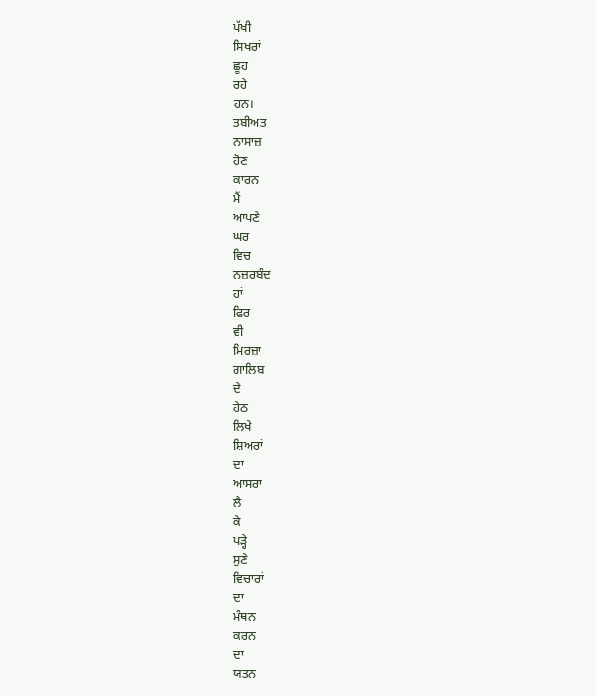ਪੱਖੀ
ਸਿਖਰਾਂ
ਛੂਹ
ਰਹੇ
ਹਨ।
ਤਬੀਅਤ
ਨਾਸਾਜ਼
ਹੋਣ
ਕਾਰਨ
ਮੈਂ
ਆਪਣੇ
ਘਰ
ਵਿਚ
ਨਜ਼ਰਬੰਦ
ਹਾਂ
ਫਿਰ
ਵੀ
ਮਿਰਜ਼ਾ
ਗਾਲਿਬ
ਦੇ
ਹੇਠ
ਲਿਖੇ
ਸ਼ਿਅਰਾਂ
ਦਾ
ਆਸਰਾ
ਲੈ
ਕੇ
ਪੜ੍ਹੇ
ਸੁਣੇ
ਵਿਚਾਰਾਂ
ਦਾ
ਮੰਥਨ
ਕਰਨ
ਦਾ
ਯਤਨ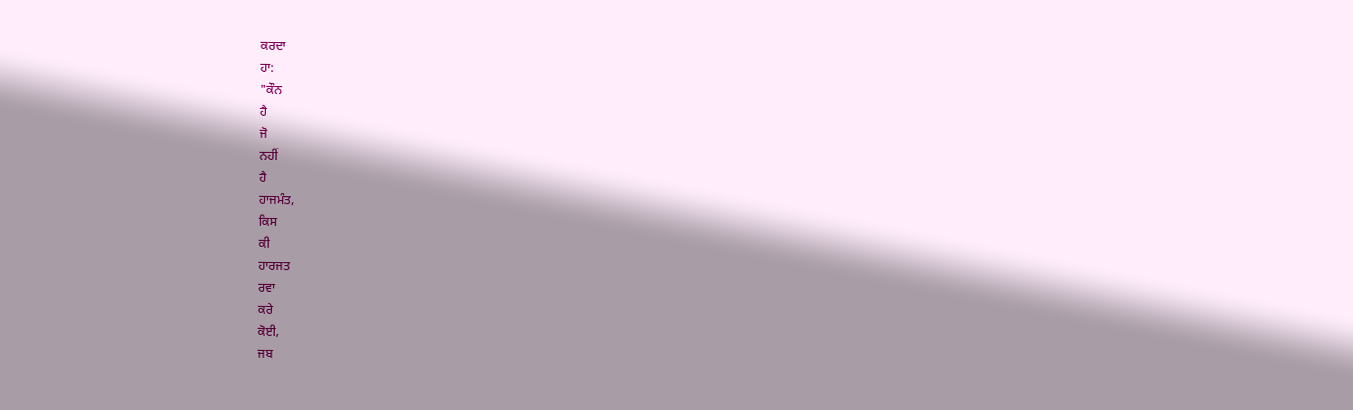ਕਰਦਾ
ਹਾ:
"ਕੌਨ
ਹੈ
ਜੋ
ਨਹੀਂ
ਹੈ
ਹਾਜਮੰਤ,
ਕਿਸ
ਕੀ
ਹਾਰਜਤ
ਰਵਾ
ਕਰੇ
ਕੋਈ,
ਜਬ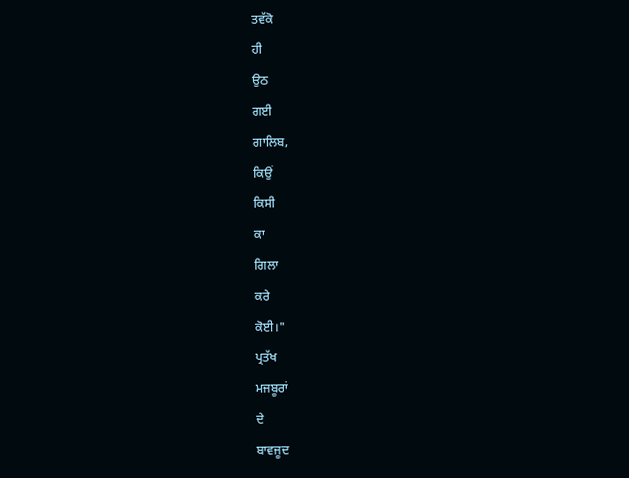ਤਵੱਕੋ
ਹੀ
ਉਠ
ਗਈ
ਗਾਲਿਬ,
ਕਿਉਂ
ਕਿਸੀ
ਕਾ
ਗਿਲਾ
ਕਰੇ
ਕੋਈ।"
ਪ੍ਰਤੱਖ
ਮਜਬੂਰਾਂ
ਦੇ
ਬਾਵਜੂਦ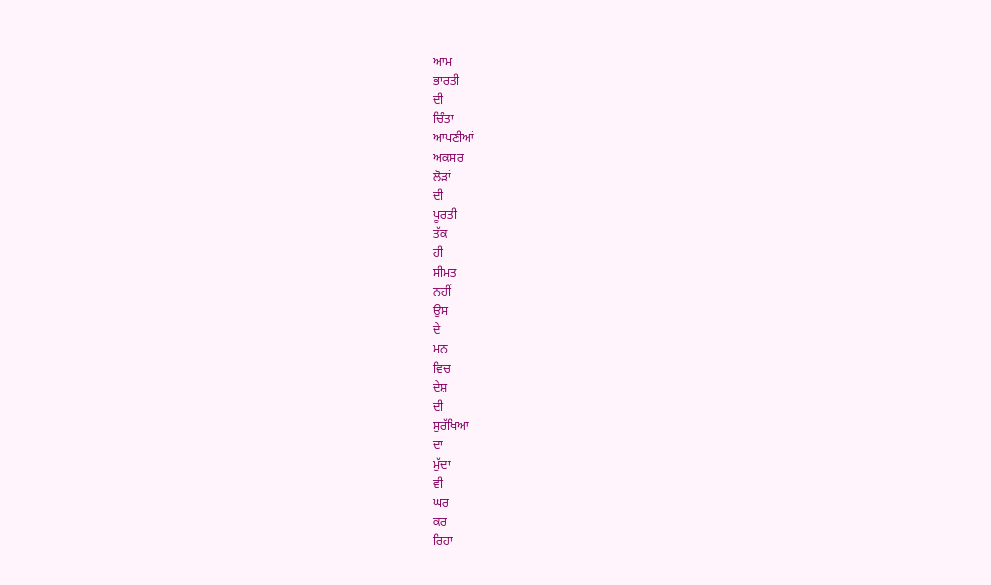ਆਮ
ਭਾਰਤੀ
ਦੀ
ਚਿੰਤਾ
ਆਪਣੀਆਂ
ਅਕਸਰ
ਲੋੜਾਂ
ਦੀ
ਪੂਰਤੀ
ਤੱਕ
ਹੀ
ਸੀਮਤ
ਨਹੀਂ
ਉਸ
ਦੇ
ਮਨ
ਵਿਚ
ਦੇਸ਼
ਦੀ
ਸੁਰੱਖਿਆ
ਦਾ
ਮੁੱਦਾ
ਵੀ
ਘਰ
ਕਰ
ਰਿਹਾ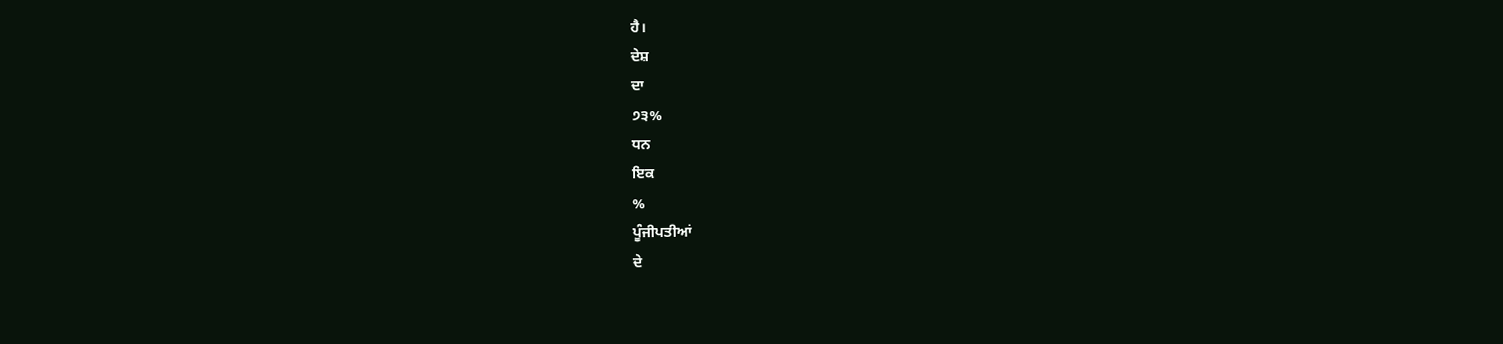ਹੈ।
ਦੇਸ਼
ਦਾ
੭੩%
ਧਨ
ਇਕ
%
ਪੂੰਜੀਪਤੀਆਂ
ਦੇ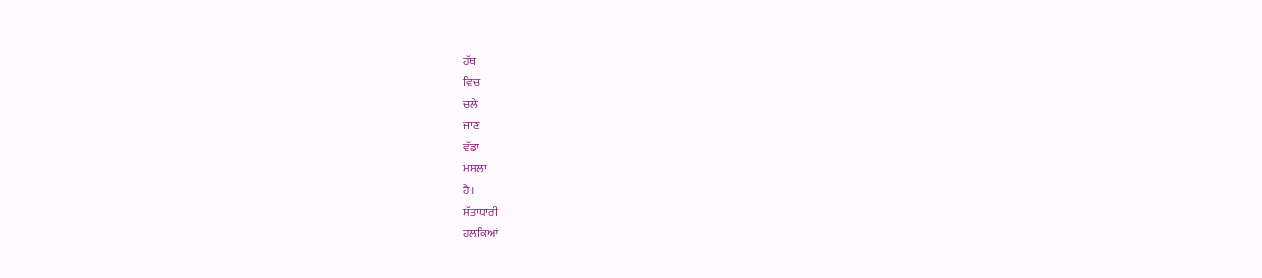ਹੱਥ
ਵਿਚ
ਚਲੇ
ਜਾਣ
ਵੱਡਾ
ਮਸਲਾ
ਹੈ।
ਸੱਤਾਧਾਰੀ
ਹਲਕਿਆਂ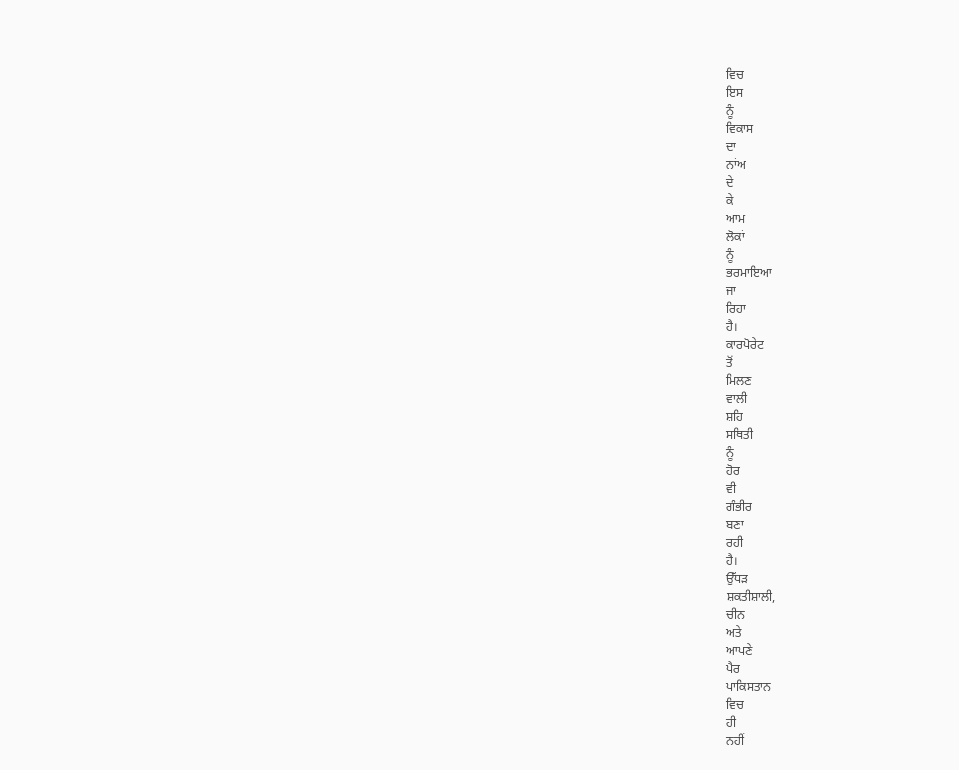ਵਿਚ
ਇਸ
ਨੂੰ
ਵਿਕਾਸ
ਦਾ
ਨਾਂਅ
ਦੇ
ਕੇ
ਆਮ
ਲੋਕਾਂ
ਨੂੰ
ਭਰਮਾਇਆ
ਜਾ
ਰਿਹਾ
ਹੈ।
ਕਾਰਪੋਰੇਟ
ਤੋਂ
ਮਿਲਣ
ਵਾਲੀ
ਸ਼ਹਿ
ਸਥਿਤੀ
ਨੂੰ
ਹੋਰ
ਵੀ
ਗੰਭੀਰ
ਬਣਾ
ਰਹੀ
ਹੈ।
ਉੱਧੜ
ਸ਼ਕਤੀਸ਼ਾਲੀ,
ਚੀਨ
ਅਤੇ
ਆਪਣੇ
ਪੈਰ
ਪਾਕਿਸਤਾਨ
ਵਿਚ
ਹੀ
ਨਹੀਂ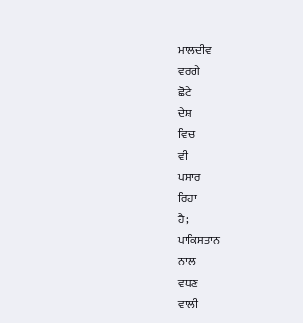ਮਾਲਦੀਵ
ਵਰਗੇ
ਛੋਟੇ
ਦੇਸ਼
ਵਿਚ
ਵੀ
ਪਸਾਰ
ਰਿਹਾ
ਹੈ;
ਪਾਕਿਸਤਾਨ
ਨਾਲ
ਵਧਣ
ਵਾਲੀ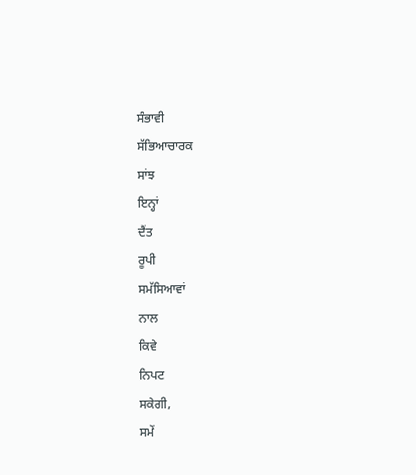ਸੰਭਾਵੀ
ਸੱਭਿਆਚਾਰਕ
ਸਾਂਝ
ਇਨ੍ਹਾਂ
ਦੈਂਤ
ਰੂਪੀ
ਸਮੱਸਿਆਵਾਂ
ਨਾਲ
ਕਿਵੇ
ਨਿਪਟ
ਸਕੇਗੀ,
ਸਮੇਂ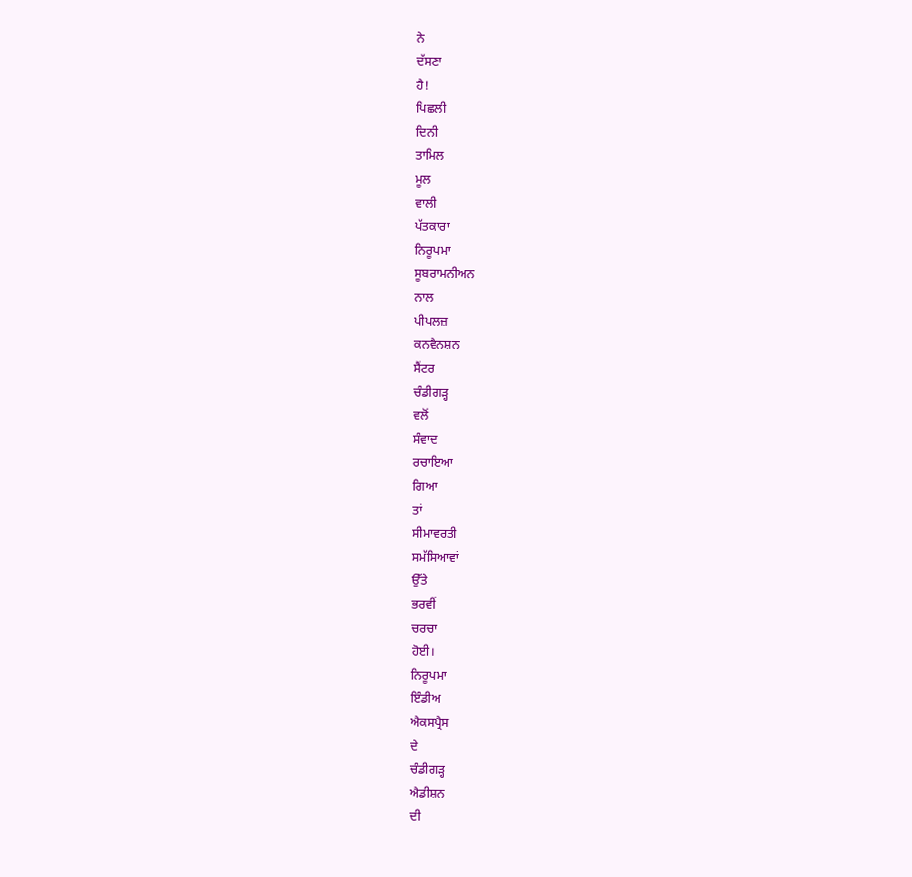ਨੇ
ਦੱਸਣਾ
ਹੈ!
ਪਿਛਲੀ
ਦਿਨੀ
ਤਾਮਿਲ
ਮੂਲ
ਵਾਲੀ
ਪੱਤਕਾਰਾ
ਨਿਰੂਪਮਾ
ਸੂਬਰਾਮਨੀਅਨ
ਨਾਲ
ਪੀਪਲਜ਼
ਕਨਵੈਨਸ਼ਨ
ਸੈਂਟਰ
ਚੰਡੀਗੜ੍ਹ
ਵਲੋਂ
ਸੰਵਾਦ
ਰਚਾਇਆ
ਗਿਆ
ਤਾਂ
ਸੀਮਾਵਰਤੀ
ਸਮੱਸਿਆਵਾਂ
ਉੱਤੇ
ਭਰਵੀਂ
ਚਰਚਾ
ਹੋਈ।
ਨਿਰੂਪਮਾ
ਇੰਡੀਅ
ਐਕਸਪ੍ਰੈਸ
ਦੇ
ਚੰਡੀਗੜ੍ਹ
ਐਡੀਸ਼ਨ
ਦੀ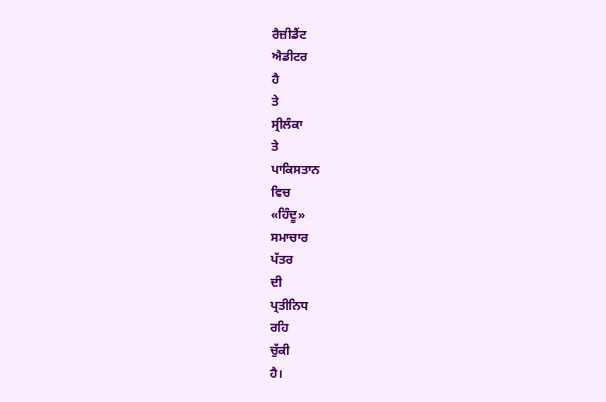ਰੈਜ਼ੀਡੈਂਟ
ਐਡੀਟਰ
ਹੈ
ਤੇ
ਸ੍ਰੀਲੰਕਾ
ਤੇ
ਪਾਕਿਸਤਾਨ
ਵਿਚ
«ਹਿੰਦੂ»
ਸਮਾਚਾਰ
ਪੱਤਰ
ਦੀ
ਪ੍ਰਤੀਨਿਧ
ਰਹਿ
ਚੁੱਕੀ
ਹੈ।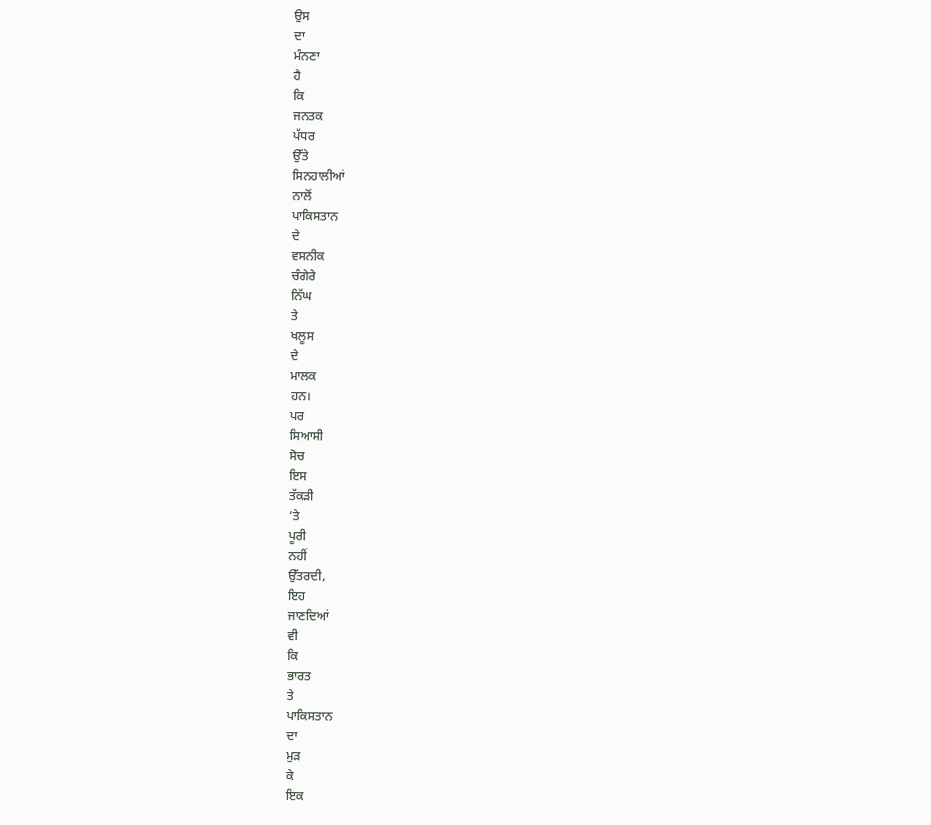ਉਸ
ਦਾ
ਮੰਨਣਾ
ਹੈ
ਕਿ
ਜਨਤਕ
ਪੱਧਰ
ਉੱਤੇ
ਸਿਨਹਾਲੀਆਂ
ਨਾਲੋਂ
ਪਾਕਿਸਤਾਨ
ਦੇ
ਵਸਨੀਕ
ਚੰਗੇਰੇ
ਨਿੱਘ
ਤੇ
ਖਲੂਸ
ਦੇ
ਮਾਲਕ
ਹਨ।
ਪਰ
ਸਿਆਸੀ
ਸੋਚ
ਇਸ
ਤੱਕੜੀ
’ਤੇ
ਪੂਰੀ
ਨਹੀਂ
ਉੱਤਰਦੀ,
ਇਹ
ਜਾਣਦਿਆਂ
ਵੀ
ਕਿ
ਭਾਰਤ
ਤੇ
ਪਾਕਿਸਤਾਨ
ਦਾ
ਮੁੜ
ਕੇ
ਇਕ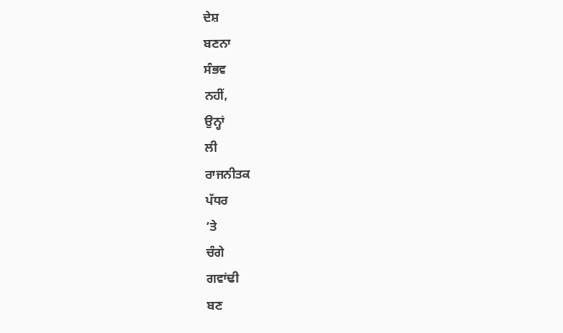ਦੇਸ਼
ਬਣਨਾ
ਸੰਭਵ
ਨਹੀਂ,
ਉਨ੍ਹਾਂ
ਲੀ
ਰਾਜਨੀਤਕ
ਪੱਧਰ
’ਤੇ
ਚੰਗੇ
ਗਵਾਂਢੀ
ਬਣ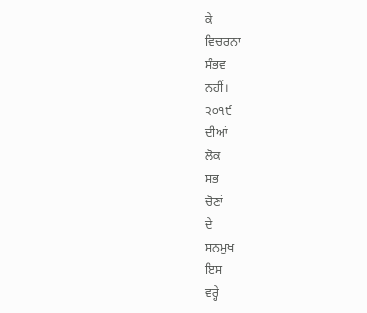ਕੇ
ਵਿਚਰਨਾ
ਸੰਭਵ
ਨਹੀਂ।
੨੦੧੯
ਦੀਆਂ
ਲੋਕ
ਸਭ
ਚੋਣਾਂ
ਦੇ
ਸਨਮੁਖ
ਇਸ
ਵਰ੍ਹੇ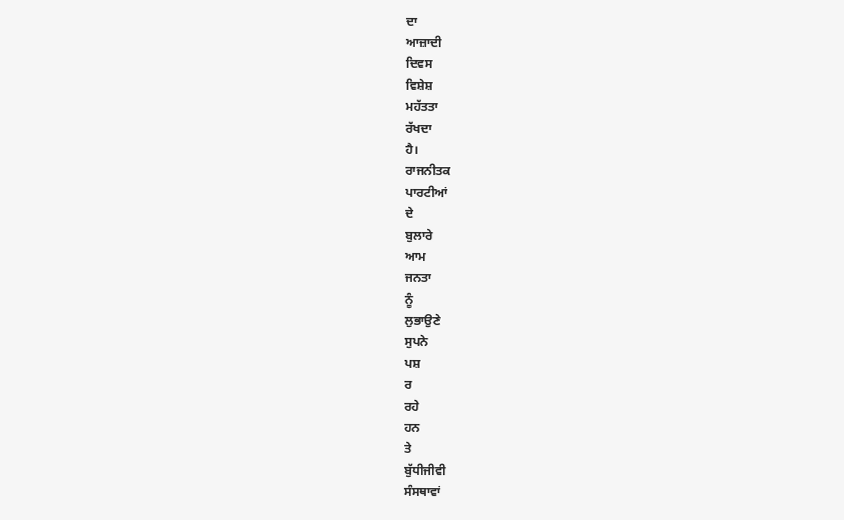ਦਾ
ਆਜ਼ਾਦੀ
ਦਿਵਸ
ਵਿਸ਼ੇਸ਼
ਮਹੱਤਤਾ
ਰੱਖਦਾ
ਹੈ।
ਰਾਜਨੀਤਕ
ਪਾਰਟੀਆਂ
ਦੇ
ਬੁਲਾਰੇ
ਆਮ
ਜਨਤਾ
ਨੂੰ
ਲੁਭਾਉਣੇ
ਸੁਪਨੇ
ਪਸ਼
ਰ
ਰਹੇ
ਹਨ
ਤੇ
ਬੁੱਧੀਜੀਵੀ
ਸੰਸਥਾਵਾਂ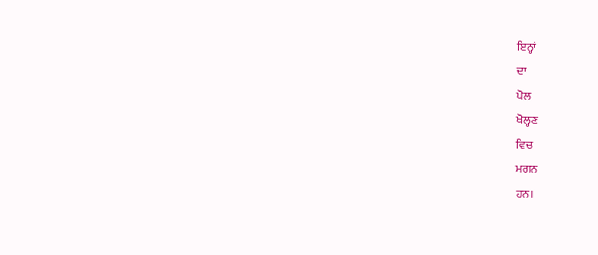ਇਨ੍ਹਾਂ
ਦਾ
ਪੋਲ
ਖੋਲ੍ਹਣ
ਵਿਚ
ਮਗਨ
ਹਨ।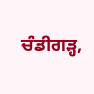ਚੰਡੀਗੜ੍ਹ,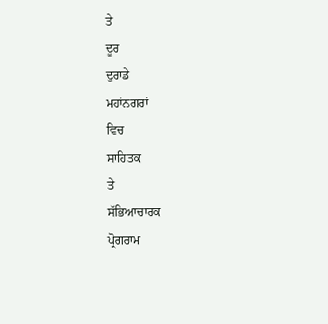ਤੇ
ਦੂਰ
ਦੁਰਾਡੇ
ਮਹਾਂਨਗਰਾਂ
ਵਿਚ
ਸਾਹਿਤਕ
ਤੇ
ਸੱਭਿਆਚਾਰਕ
ਪ੍ਰੋਗਰਾਮ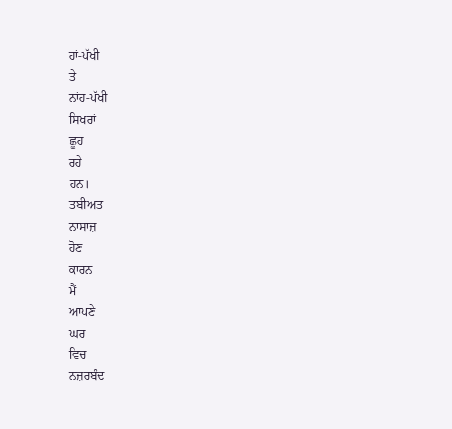ਹਾਂ-ਪੱਖੀ
ਤੇ
ਨਾਂਹ-ਪੱਖੀ
ਸਿਖਰਾਂ
ਛੂਹ
ਰਹੇ
ਹਨ।
ਤਬੀਅਤ
ਨਾਸਾਜ਼
ਹੋਣ
ਕਾਰਨ
ਮੈਂ
ਆਪਣੇ
ਘਰ
ਵਿਚ
ਨਜ਼ਰਬੰਦ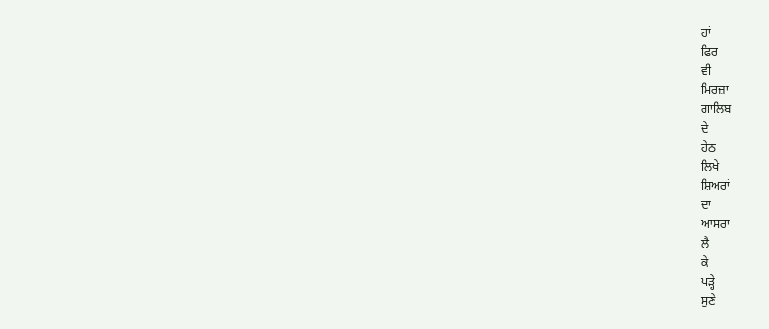ਹਾਂ
ਫਿਰ
ਵੀ
ਮਿਰਜ਼ਾ
ਗਾਲਿਬ
ਦੇ
ਹੇਠ
ਲਿਖੇ
ਸ਼ਿਅਰਾਂ
ਦਾ
ਆਸਰਾ
ਲੈ
ਕੇ
ਪੜ੍ਹੇ
ਸੁਣੇ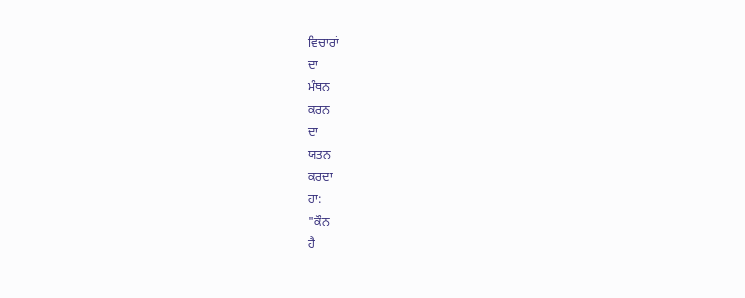ਵਿਚਾਰਾਂ
ਦਾ
ਮੰਥਨ
ਕਰਨ
ਦਾ
ਯਤਨ
ਕਰਦਾ
ਹਾ:
"ਕੌਨ
ਹੈ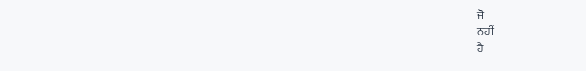ਜੋ
ਨਹੀਂ
ਹੈ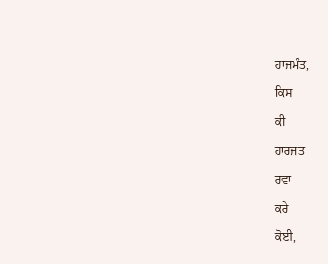ਹਾਜਮੰਤ,
ਕਿਸ
ਕੀ
ਹਾਰਜਤ
ਰਵਾ
ਕਰੇ
ਕੋਈ,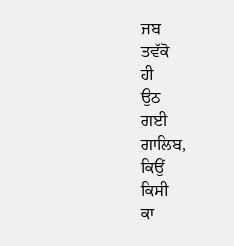ਜਬ
ਤਵੱਕੋ
ਹੀ
ਉਠ
ਗਈ
ਗਾਲਿਬ,
ਕਿਉਂ
ਕਿਸੀ
ਕਾ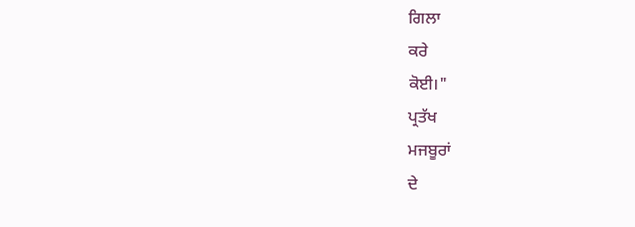ਗਿਲਾ
ਕਰੇ
ਕੋਈ।"
ਪ੍ਰਤੱਖ
ਮਜਬੂਰਾਂ
ਦੇ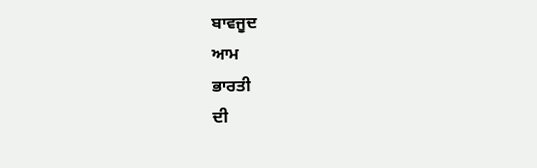ਬਾਵਜੂਦ
ਆਮ
ਭਾਰਤੀ
ਦੀ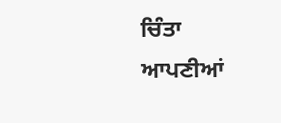ਚਿੰਤਾ
ਆਪਣੀਆਂ